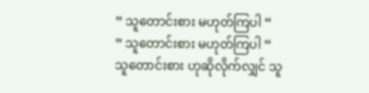” သူတောင်းစား မဟုတ်ကြပါ “
” သူတောင်းစား မဟုတ်ကြပါ “
သူတောင်းစား ဟုဆိုလိုက်လျှင် သူ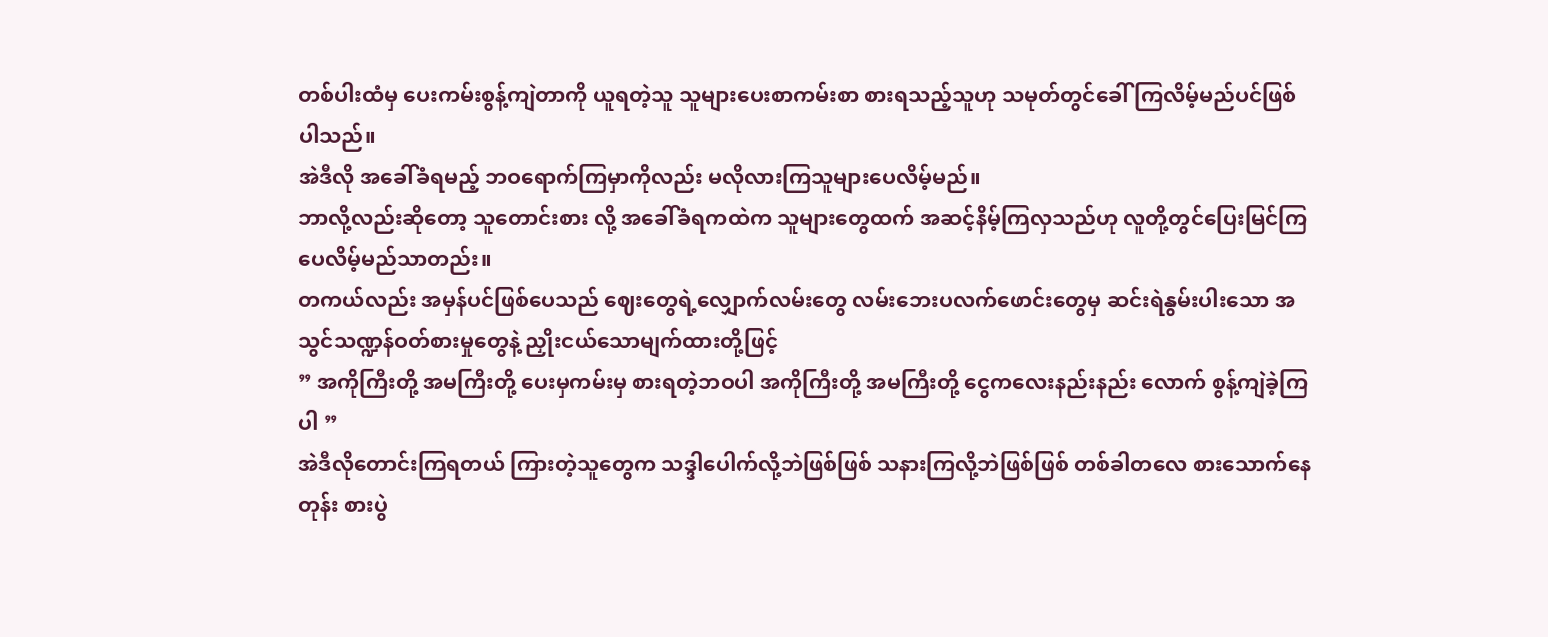တစ်ပါးထံမှ ပေးကမ်းစွန့်ကျဲတာကို ယူရတဲ့သူ သူများပေးစာကမ်းစာ စားရသည့်သူဟု သမုတ်တွင်ခေါ် ကြလိမ့်မည်ပင်ဖြစ်ပါသည်။
အဲဒီလို အခေါ်ခံရမည့် ဘဝရောက်ကြမှာကိုလည်း မလိုလားကြသူများပေလိမ့်မည်။
ဘာလို့လည်းဆိုတော့ သူတောင်းစား လို့ အခေါ်ခံရကထဲက သူများတွေထက် အဆင့်နိမ့်ကြလှသည်ဟု လူတို့တွင်ပြေးမြင်ကြပေလိမ့်မည်သာတည်း။
တကယ်လည်း အမှန်ပင်ဖြစ်ပေသည် ဈေးတွေရဲ့လျှောက်လမ်းတွေ လမ်းဘေးပလက်ဖောင်းတွေမှ ဆင်းရဲနွမ်းပါးသော အသွင်သဏ္ဍန်ဝတ်စားမှုတွေနဲ့ ညှိုးငယ်သောမျက်ထားတို့ဖြင့်
” အကိုကြီးတို့ အမကြီးတို့ ပေးမှကမ်းမှ စားရတဲ့ဘဝပါ အကိုကြီးတို့ အမကြီးတို့ ငွေကလေးနည်းနည်း လောက် စွန့်ကျဲခဲ့ကြပါ ”
အဲဒီလိုတောင်းကြရတယ် ကြားတဲ့သူတွေက သဒ္ဒါပေါက်လို့ဘဲဖြစ်ဖြစ် သနားကြလို့ဘဲဖြစ်ဖြစ် တစ်ခါတလေ စားသောက်နေတုန်း စားပွဲ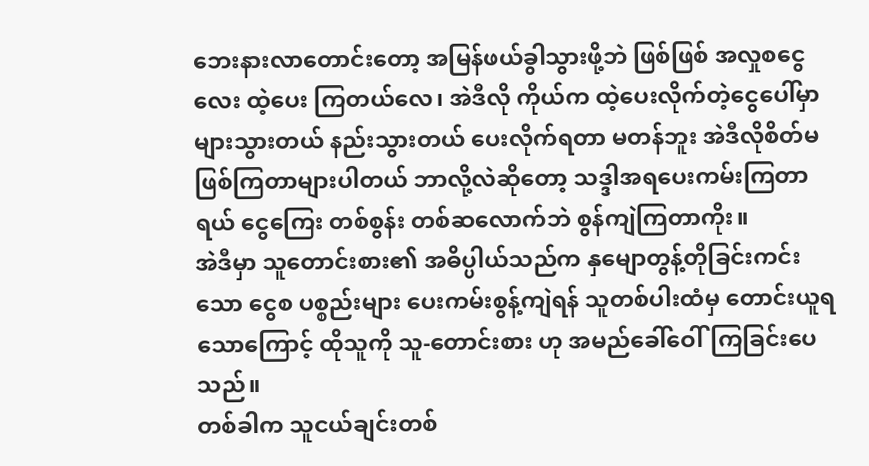ဘေးနားလာတောင်းတော့ အမြန်ဖယ်ခွါသွားဖို့ဘဲ ဖြစ်ဖြစ် အလှုစငွေလေး ထဲ့ပေး ကြတယ်လေ၊ အဲဒီလို ကိုယ်က ထဲ့ပေးလိုက်တဲ့ငွေပေါ်မှာ များသွားတယ် နည်းသွားတယ် ပေးလိုက်ရတာ မတန်ဘူး အဲဒီလိုစိတ်မဖြစ်ကြတာများပါတယ် ဘာလို့လဲဆိုတော့ သဒ္ဒါအရပေးကမ်းကြတာရယ် ငွေကြေး တစ်စွန်း တစ်ဆလောက်ဘဲ စွန်ကျဲကြတာကိုး။
အဲဒီမှာ သူတောင်းစား၏ အဓိပ္ပါယ်သည်က နှမျောတွန့်တိုခြင်းကင်းသော ငွေစ ပစ္စည်းများ ပေးကမ်းစွန့်ကျဲရန် သူတစ်ပါးထံမှ တောင်းယူရသောကြောင့် ထိုသူကို သူ-တောင်းစား ဟု အမည်ခေါ်ဝေါ်ကြခြင်းပေသည်။
တစ်ခါက သူငယ်ချင်းတစ်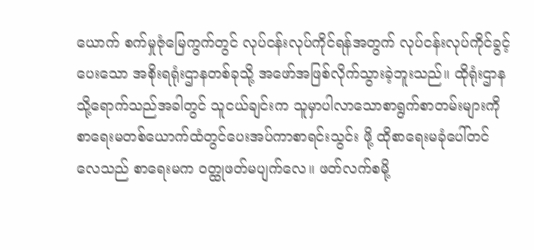ယောက် စက်မှုဇုံမြေကွက်တွင် လုပ်ငန်းလုပ်ကိုင်ရန်အတွက် လုပ်ငန်းလုပ်ကိုင်ခွင့် ပေးသော အစိုးရရုံးဌာနတစ်ခုသို့ အဖော်အဖြစ်လိုက်သွားခဲ့ဘူးသည်။ ထိုရုံးဌာနသို့ရောက်သည်အခါတွင် သူငယ်ချင်းက သူမှာပါလာသောစာရွက်စာတမ်းများကို စာရေးမတစ်ယောက်ထံတွင်ပေးအပ်ကာစာရင်းသွင်း ဖို့ ထိုစာရေးမခုံပေါ်တင်လေသည် စာရေးမက ဝတ္ထုဖတ်မပျက်လေ။ ဖတ်လက်စမို့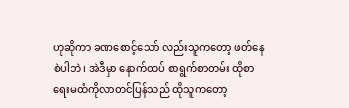ဟုဆိုကာ ခဏစောင့်သော် လည်းသူကတော့ ဖတ်နေစဲပါဘဲ၊ အဲဒီမှာ နောက်ထပ် စာရွက်စာတမ်း ထိုစာရေးမထံကိုလာတင်ပြန်သည် ထိုသူကတော့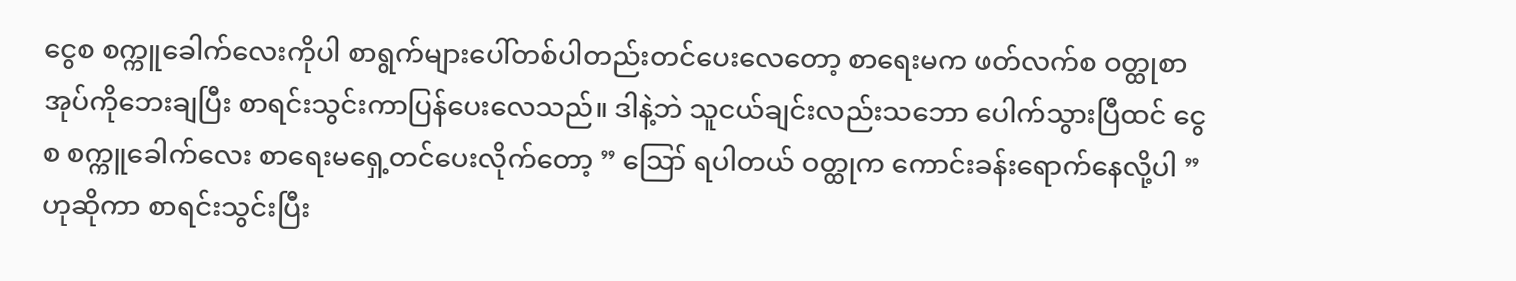ငွေစ စက္ကူခေါက်လေးကိုပါ စာရွက်များပေါ်တစ်ပါတည်းတင်ပေးလေတော့ စာရေးမက ဖတ်လက်စ ဝတ္ထုစာအုပ်ကိုဘေးချပြီး စာရင်းသွင်းကာပြန်ပေးလေသည်။ ဒါနဲ့ဘဲ သူငယ်ချင်းလည်းသဘော ပေါက်သွားပြီထင် ငွေစ စက္ကူခေါက်လေး စာရေးမရှေ့တင်ပေးလိုက်တော့ ” ဪ ရပါတယ် ဝတ္ထုက ကောင်းခန်းရောက်နေလို့ပါ ” ဟုဆိုကာ စာရင်းသွင်းပြီး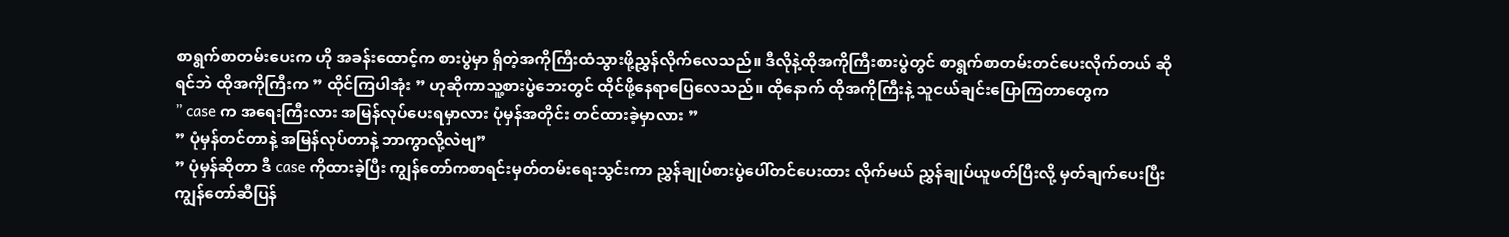စာရွက်စာတမ်းပေးက ဟို အခန်းထောင့်က စားပွဲမှာ ရှိတဲ့အကိုကြီးထံသွားဖို့ညွှန်လိုက်လေသည်။ ဒီလိုနဲ့ထိုအကိုကြီးစားပွဲတွင် စာရွက်စာတမ်းတင်ပေးလိုက်တယ် ဆိုရင်ဘဲ ထိုအကိုကြီးက ” ထိုင်ကြပါအုံး ” ဟုဆိုကာသူ့စားပွဲဘေးတွင် ထိုင်ဖို့နေရာပြေလေသည်။ ထိုနောက် ထိုအကိုကြီးနဲ့ သူငယ်ချင်းပြောကြတာတွေက
” case က အရေးကြီးလား အမြန်လုပ်ပေးရမှာလား ပုံမှန်အတိုင်း တင်ထားခဲ့မှာလား ”
” ပုံမှန်တင်တာနဲ့ အမြန်လုပ်တာနဲ့ ဘာကွာလို့လဲဗျ”
” ပုံမှန်ဆိုတာ ဒီ case ကိုထားခဲ့ပြီး ကျွန်တော်ကစာရင်းမှတ်တမ်းရေးသွင်းကာ ညွှန်ချုပ်စားပွဲပေါ်တင်ပေးထား လိုက်မယ် ညွှန်ချုပ်ယူဖတ်ပြီးလို့ မှတ်ချက်ပေးပြီး ကျွန်တော်ဆီပြန်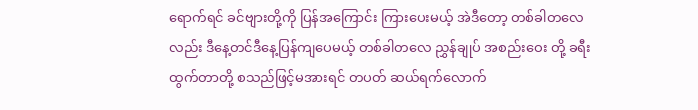ရောက်ရင် ခင်ဗျားတို့ကို ပြန်အကြောင်း ကြားပေးမယ့် အဲဒီတော့ တစ်ခါတလေလည်း ဒီနေ့တင်ဒီနေ့ပြန်ကျပေမယ့် တစ်ခါတလေ ညွှန်ချုပ် အစည်းဝေး တို့ ခရီးထွက်တာတို့ စသည်ဖြင့်မအားရင် တပတ် ဆယ်ရက်လောက်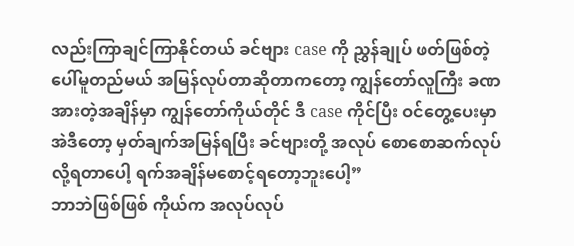လည်းကြာချင်ကြာနိုင်တယ် ခင်ဗျား case ကို ညွှန်ချုပ် ဖတ်ဖြစ်တဲ့ပေါ်မူတည်မယ် အမြန်လုပ်တာဆိုတာကတော့ ကျွန်တော်လူကြီး ခဏအားတဲ့အချိန်မှာ ကျွန်တော်ကိုယ်တိုင် ဒီ case ကိုင်ပြီး ဝင်တွေ့ပေးမှာ အဲဒီတော့ မှတ်ချက်အမြန်ရပြီး ခင်ဗျားတို့ အလုပ် စောစောဆက်လုပ်လို့ရတာပေါ့ ရက်အချိန်မစောင့်ရတော့ဘူးပေါ့”
ဘာဘဲဖြစ်ဖြစ် ကိုယ်က အလုပ်လုပ်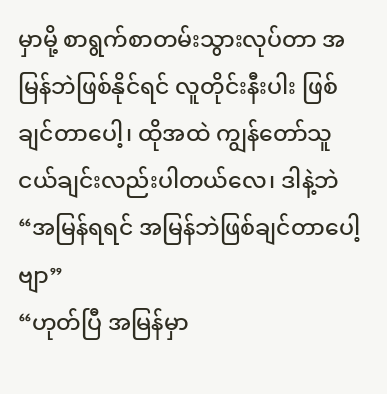မှာမို့ စာရွက်စာတမ်းသွားလုပ်တာ အမြန်ဘဲဖြစ်နိုင်ရင် လူတိုင်းနီးပါး ဖြစ်ချင်တာပေါ့၊ ထိုအထဲ ကျွန်တော်သူငယ်ချင်းလည်းပါတယ်လေ၊ ဒါနဲ့ဘဲ
“အမြန်ရရင် အမြန်ဘဲဖြစ်ချင်တာပေါ့ဗျာ”
“ဟုတ်ပြီ အမြန်မှာ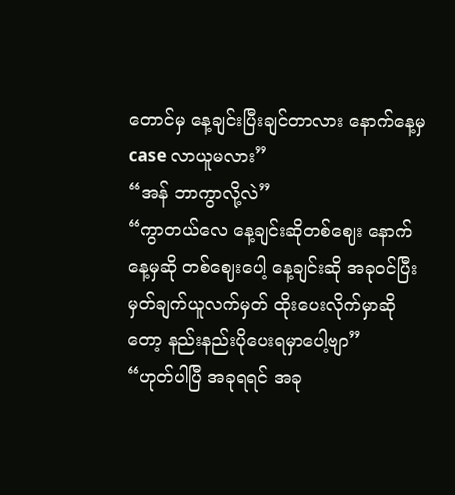တောင်မှ နေ့ချင်းပြီးချင်တာလား နောက်နေ့မှ case လာယူမလား”
“အန် ဘာကွာလို့လဲ”
“ကွာတယ်လေ နေ့ချင်းဆိုတစ်ဈေး နောက်နေ့မှဆို တစ်ဈေးပေါ့ နေ့ချင်းဆို အခုဝင်ပြီး မှတ်ချက်ယူလက်မှတ် ထိုးပေးလိုက်မှာဆိုတော့ နည်းနည်းပိုပေးရမှာပေါ့ဗျာ”
“ဟုတ်ပါပြီ အခုရရင် အခု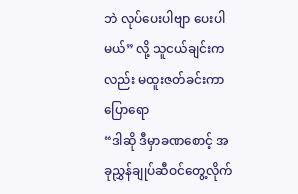ဘဲ လုပ်ပေးပါဗျာ ပေးပါမယ်” လို့ သူငယ်ချင်းကလည်း မထူးဇတ်ခင်းကာပြောရော
“ဒါဆို ဒီမှာခဏစောင့် အခုညွှန်ချုပ်ဆီဝင်တွေ့လိုက်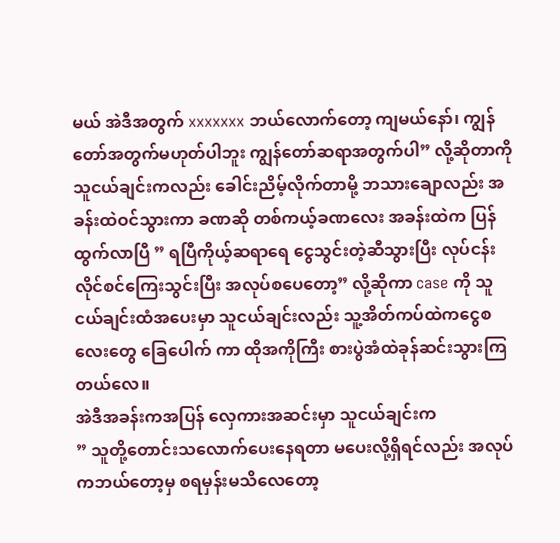မယ် အဲဒီအတွက် xxxxxxx ဘယ်လောက်တော့ ကျမယ်နော်၊ ကျွန်တော်အတွက်မဟုတ်ပါဘူး ကျွန်တော်ဆရာအတွက်ပါ” လို့ဆိုတာကို သူငယ်ချင်းကလည်း ခေါင်းညိမ့်လိုက်တာမို့ ဘသားချောလည်း အခန်းထဲဝင်သွားကာ ခဏဆို တစ်ကယ့်ခဏလေး အခန်းထဲက ပြန်ထွက်လာပြီ ” ရပြီကိုယ့်ဆရာရေ ငွေသွင်းတဲ့ဆီသွားပြီး လုပ်ငန်းလိုင်စင်ကြေးသွင်းပြီး အလုပ်စပေတော့” လို့ဆိုကာ case ကို သူငယ်ချင်းထံအပေးမှာ သူငယ်ချင်းလည်း သူ့အိတ်ကပ်ထဲကငွေစလေးတွေ ခြေပေါက် ကာ ထိုအကိုကြီး စားပွဲအံထဲခုန်ဆင်းသွားကြတယ်လေ။
အဲဒီအခန်းကအပြန် လှေကားအဆင်းမှာ သူငယ်ချင်းက
” သူတို့တောင်းသလောက်ပေးနေရတာ မပေးလို့ရှိရင်လည်း အလုပ်ကဘယ်တော့မှ စရမှန်းမသိလေတော့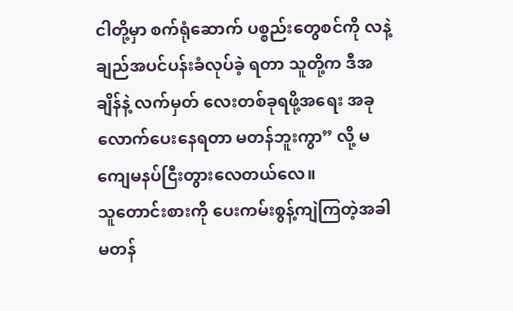ငါတို့မှာ စက်ရုံဆောက် ပစ္စည်းတွေစင်ကို လနဲ့ချည်အပင်ပန်းခံလုပ်ခဲ့ ရတာ သူတို့က ဒီအချိန်နဲ့ လက်မှတ် လေးတစ်ခုရဖို့အရေး အခုလောက်ပေးနေရတာ မတန်ဘူးကွာ” လို့ မကျေမနပ်ငြီးတွားလေတယ်လေ။
သူတောင်းစားကို ပေးကမ်းစွန့်ကျဲကြတဲ့အခါ မတန်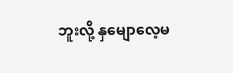ဘူးလို့ နှမျောလေ့မ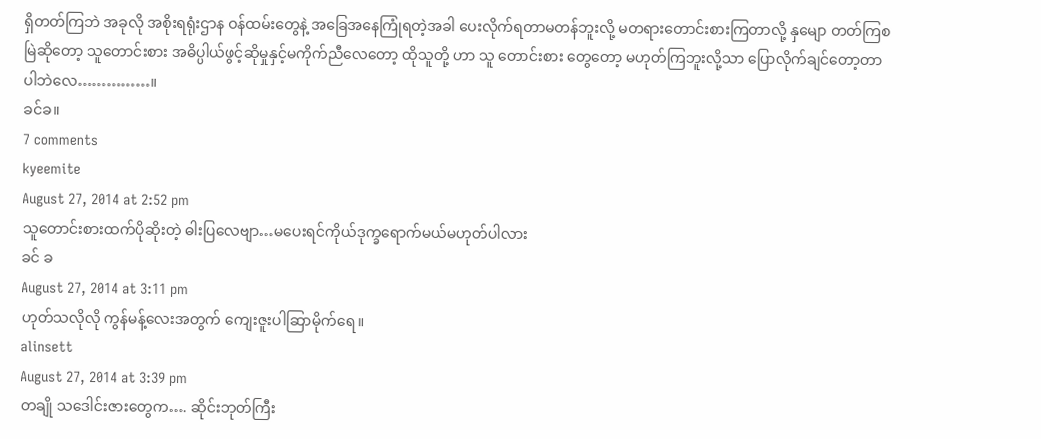ရှိတတ်ကြဘဲ အခုလို အစိုးရရုံးဌာန ဝန်ထမ်းတွေနဲ့ အခြေအနေကြုံရတဲ့အခါ ပေးလိုက်ရတာမတန်ဘူးလို့ မတရားတောင်းစားကြတာလို့ နှမျော တတ်ကြစမြဲဆိုတော့ သူတောင်းစား အဓိပ္ပါယ်ဖွင့်ဆိုမှုနှင့်မကိုက်ညီလေတော့ ထိုသူတို့ ဟာ သူ တောင်းစား တွေတော့ မဟုတ်ကြဘူးလို့သာ ပြောလိုက်ချင်တော့တာပါဘဲလေ……………။
ခင်ခ။
7 comments
kyeemite
August 27, 2014 at 2:52 pm
သူတောင်းစားထက်ပိုဆိုးတဲ့ ဓါးပြလေဗျာ…မပေးရင်ကိုယ်ဒုက္ခရောက်မယ်မဟုတ်ပါလား
ခင် ခ
August 27, 2014 at 3:11 pm
ဟုတ်သလိုလို ကွန်မန့်လေးအတွက် ကျေးဇူးပါဆြာမိုက်ရေ။
alinsett
August 27, 2014 at 3:39 pm
တချို သဒေါင်းဇားတွေက…. ဆိုင်းဘုတ်ကြီး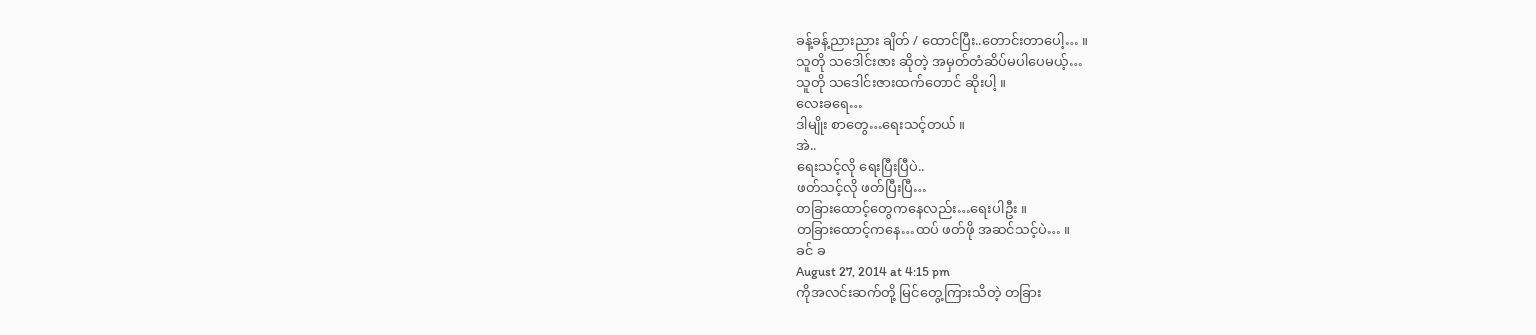ခန့်ခန့်ညားညား ချိတ် / ထောင်ပြီး..တောင်းတာပေါ့… ။
သူတို သဒေါင်းဇား ဆိုတဲ့ အမှတ်တံဆိပ်မပါပေမယ့်…
သူတို သဒေါင်းဇားထက်တောင် ဆိုးပါ့ ။
လေးခရေ…
ဒါမျိုး စာတွေ…ရေးသင့်တယ် ။
အဲ..
ရေးသင့်လို ရေးပြီးပြီပဲ..
ဖတ်သင့်လို ဖတ်ပြီးပြီ…
တခြားထောင့်တွေကနေလည်း…ရေးပါဦး ။
တခြားထောင့်ကနေ…ထပ် ဖတ်ဖို အဆင်သင့်ပဲ… ။
ခင် ခ
August 27, 2014 at 4:15 pm
ကိုအလင်းဆက်တို့ မြင်တွေ့ကြားသိတဲ့ တခြား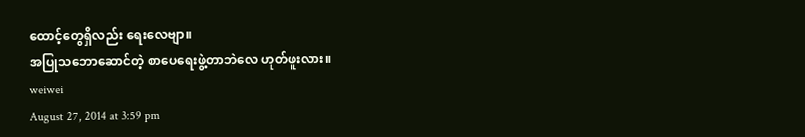ထောင့်တွေရှိလည်း ရေးလေဗျာ။
အပြုသဘောဆောင်တဲ့ စာပေရေးဖွဲ့တာဘဲလေ ဟုတ်ဖူးလား။
weiwei
August 27, 2014 at 3:59 pm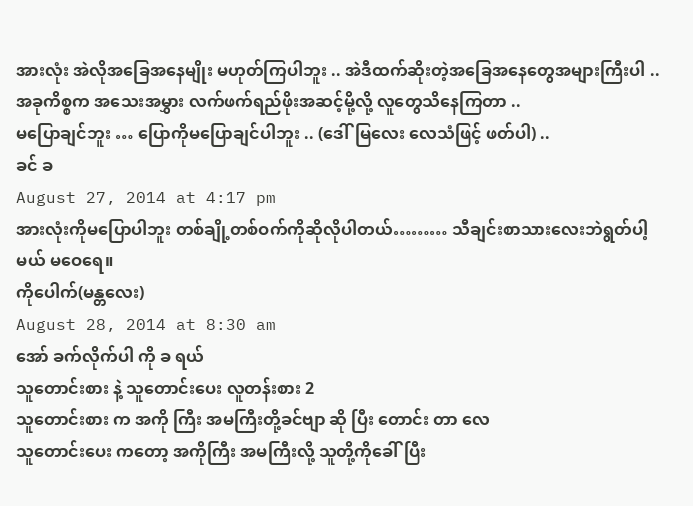အားလုံး အဲလိုအခြေအနေမျိုး မဟုတ်ကြပါဘူး .. အဲဒီထက်ဆိုးတဲ့အခြေအနေတွေအများကြီးပါ ..
အခုကိစ္စက အသေးအမွှား လက်ဖက်ရည်ဖိုးအဆင့်မို့လို့ လူတွေသိနေကြတာ ..
မပြောချင်ဘူး … ပြောကိုမပြောချင်ပါဘူး .. (ဒေါ်မြလေး လေသံဖြင့် ဖတ်ပါ) ..
ခင် ခ
August 27, 2014 at 4:17 pm
အားလုံးကိုမပြောပါဘူး တစ်ချို့တစ်ဝက်ကိုဆိုလိုပါတယ်……… သီချင်းစာသားလေးဘဲရွတ်ပါ့မယ် မဝေရေ။
ကိုပေါက်(မန္တလေး)
August 28, 2014 at 8:30 am
အော် ခက်လိုက်ပါ ကို ခ ရယ်
သူတောင်းစား နဲ့ သူတောင်းပေး လူတန်းစား 2
သူတောင်းစား က အကို ကြီး အမကြီးတို့ခင်ဗျာ ဆို ပြီး တောင်း တာ လေ
သူတောင်းပေး ကတော့ အကိုကြီး အမကြီးလို့ သူတို့ကိုခေါ်ပြီး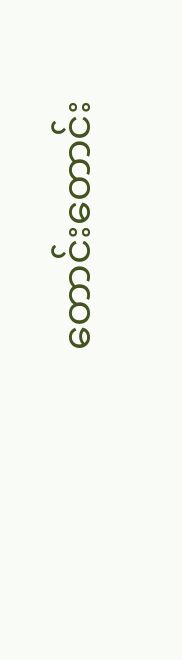တောင်းတောင်း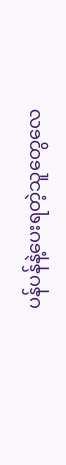ပန်ပန်နဲ့ပေးရတဲ့သူတွေလေ